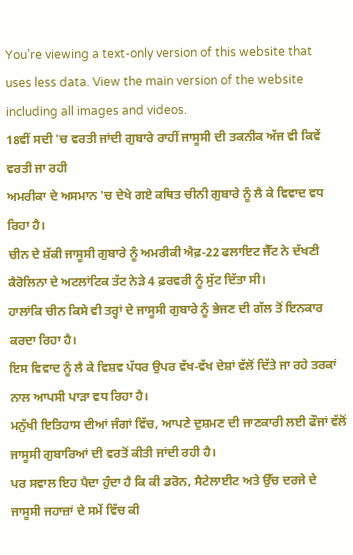You’re viewing a text-only version of this website that uses less data. View the main version of the website including all images and videos.
18ਵੀਂ ਸਦੀ 'ਚ ਵਰਤੀ ਜਾਂਦੀ ਗੁਬਾਰੇ ਰਾਹੀਂ ਜਾਸੂਸੀ ਦੀ ਤਕਨੀਕ ਅੱਜ ਵੀ ਕਿਵੇਂ ਵਰਤੀ ਜਾ ਰਹੀ
ਅਮਰੀਕਾ ਦੇ ਅਸਮਾਨ 'ਚ ਦੇਖੇ ਗਏ ਕਥਿਤ ਚੀਨੀ ਗੁਬਾਰੇ ਨੂੰ ਲੈ ਕੇ ਵਿਵਾਦ ਵਧ ਰਿਹਾ ਹੈ।
ਚੀਨ ਦੇ ਸ਼ੱਕੀ ਜਾਸੂਸੀ ਗੁਬਾਰੇ ਨੂੰ ਅਮਰੀਕੀ ਐਫ਼-22 ਫਲਾਇਟ ਜੈੱਟ ਨੇ ਦੱਖਣੀ ਕੈਰੋਲਿਨਾ ਦੇ ਅਟਲਾਂਟਿਕ ਤੱਟ ਨੇੜੇ 4 ਫ਼ਰਵਰੀ ਨੂੰ ਸੁੱਟ ਦਿੱਤਾ ਸੀ।
ਹਾਲਾਂਕਿ ਚੀਨ ਕਿਸੇ ਵੀ ਤਰ੍ਹਾਂ ਦੇ ਜਾਸੂਸੀ ਗੁਬਾਰੇ ਨੂੰ ਭੇਜਣ ਦੀ ਗੱਲ ਤੋਂ ਇਨਕਾਰ ਕਰਦਾ ਰਿਹਾ ਹੈ।
ਇਸ ਵਿਵਾਦ ਨੂੰ ਲੈ ਕੇ ਵਿਸ਼ਵ ਪੱਧਰ ਉਪਰ ਵੱਖ-ਵੱਖ ਦੇਸ਼ਾਂ ਵੱਲੋਂ ਦਿੱਤੇ ਜਾ ਰਹੇ ਤਰਕਾਂ ਨਾਲ ਆਪਸੀ ਪਾੜਾ ਵਧ ਰਿਹਾ ਹੈ।
ਮਨੁੱਖੀ ਇਤਿਹਾਸ ਦੀਆਂ ਜੰਗਾਂ ਵਿੱਚ, ਆਪਣੇ ਦੁਸ਼ਮਣ ਦੀ ਜਾਣਕਾਰੀ ਲਈ ਫੌਜਾਂ ਵੱਲੋਂ ਜਾਸੂਸੀ ਗੁਬਾਰਿਆਂ ਦੀ ਵਰਤੋਂ ਕੀਤੀ ਜਾਂਦੀ ਰਹੀ ਹੈ।
ਪਰ ਸਵਾਲ ਇਹ ਪੈਦਾ ਹੁੰਦਾ ਹੈ ਕਿ ਕੀ ਡਰੋਨ, ਸੈਟੇਲਾਈਟ ਅਤੇ ਉੱਚ ਦਰਜੇ ਦੇ ਜਾਸੂਸੀ ਜਹਾਜ਼ਾਂ ਦੇ ਸਮੇਂ ਵਿੱਚ ਕੀ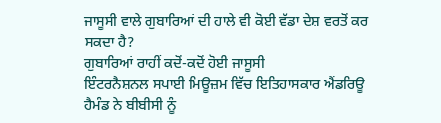ਜਾਸੂਸੀ ਵਾਲੇ ਗੁਬਾਰਿਆਂ ਦੀ ਹਾਲੇ ਵੀ ਕੋਈ ਵੱਡਾ ਦੇਸ਼ ਵਰਤੋਂ ਕਰ ਸਕਦਾ ਹੈ?
ਗੁਬਾਰਿਆਂ ਰਾਹੀਂ ਕਦੋਂ-ਕਦੋਂ ਹੋਈ ਜਾਸੂਸੀ
ਇੰਟਰਨੈਸ਼ਨਲ ਸਪਾਈ ਮਿਊਜ਼ਮ ਵਿੱਚ ਇਤਿਹਾਸਕਾਰ ਐਂਡਰਿਊ ਹੈਮੰਡ ਨੇ ਬੀਬੀਸੀ ਨੂੰ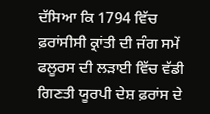ਦੱਸਿਆ ਕਿ 1794 ਵਿੱਚ ਫ਼ਰਾਂਸੀਸੀ ਕ੍ਰਾਂਤੀ ਦੀ ਜੰਗ ਸਮੇਂ ਫਲੂਰਸ ਦੀ ਲੜਾਈ ਵਿੱਚ ਵੱਡੀ ਗਿਣਤੀ ਯੂਰਪੀ ਦੇਸ਼ ਫ਼ਰਾਂਸ ਦੇ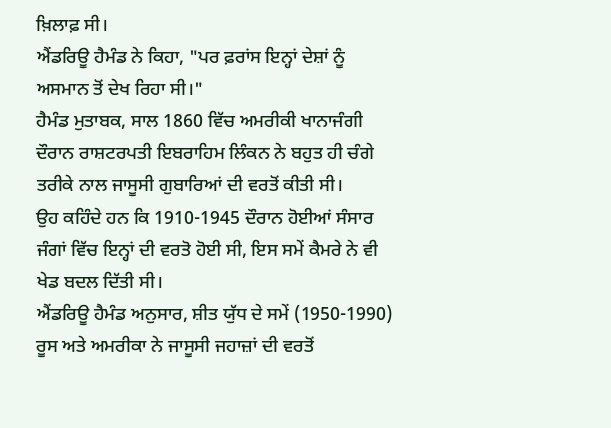ਖ਼ਿਲਾਫ਼ ਸੀ।
ਐਂਡਰਿਊ ਹੈਮੰਡ ਨੇ ਕਿਹਾ, "ਪਰ ਫ਼ਰਾਂਸ ਇਨ੍ਹਾਂ ਦੇਸ਼ਾਂ ਨੂੰ ਅਸਮਾਨ ਤੋਂ ਦੇਖ ਰਿਹਾ ਸੀ।"
ਹੈਮੰਡ ਮੁਤਾਬਕ, ਸਾਲ 1860 ਵਿੱਚ ਅਮਰੀਕੀ ਖਾਨਾਜੰਗੀ ਦੌਰਾਨ ਰਾਸ਼ਟਰਪਤੀ ਇਬਰਾਹਿਮ ਲਿੰਕਨ ਨੇ ਬਹੁਤ ਹੀ ਚੰਗੇ ਤਰੀਕੇ ਨਾਲ ਜਾਸੂਸੀ ਗੁਬਾਰਿਆਂ ਦੀ ਵਰਤੋਂ ਕੀਤੀ ਸੀ।
ਉਹ ਕਹਿੰਦੇ ਹਨ ਕਿ 1910-1945 ਦੌਰਾਨ ਹੋਈਆਂ ਸੰਸਾਰ ਜੰਗਾਂ ਵਿੱਚ ਇਨ੍ਹਾਂ ਦੀ ਵਰਤੋ ਹੋਈ ਸੀ, ਇਸ ਸਮੇਂ ਕੈਮਰੇ ਨੇ ਵੀ ਖੇਡ ਬਦਲ ਦਿੱਤੀ ਸੀ।
ਐਂਡਰਿਊ ਹੈਮੰਡ ਅਨੁਸਾਰ, ਸ਼ੀਤ ਯੁੱਧ ਦੇ ਸਮੇਂ (1950-1990) ਰੂਸ ਅਤੇ ਅਮਰੀਕਾ ਨੇ ਜਾਸੂਸੀ ਜਹਾਜ਼ਾਂ ਦੀ ਵਰਤੋਂ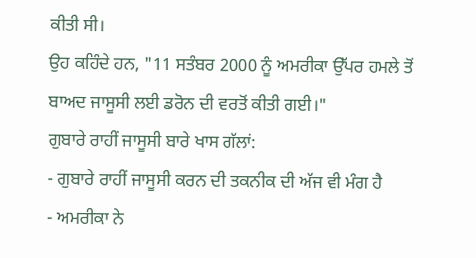ਕੀਤੀ ਸੀ।
ਉਹ ਕਹਿੰਦੇ ਹਨ, "11 ਸਤੰਬਰ 2000 ਨੂੰ ਅਮਰੀਕਾ ਉੱਪਰ ਹਮਲੇ ਤੋਂ ਬਾਅਦ ਜਾਸੂਸੀ ਲਈ ਡਰੋਨ ਦੀ ਵਰਤੋਂ ਕੀਤੀ ਗਈ।"
ਗੁਬਾਰੇ ਰਾਹੀਂ ਜਾਸੂਸੀ ਬਾਰੇ ਖਾਸ ਗੱਲਾਂ:
- ਗੁਬਾਰੇ ਰਾਹੀਂ ਜਾਸੂਸੀ ਕਰਨ ਦੀ ਤਕਨੀਕ ਦੀ ਅੱਜ ਵੀ ਮੰਗ ਹੈ
- ਅਮਰੀਕਾ ਨੇ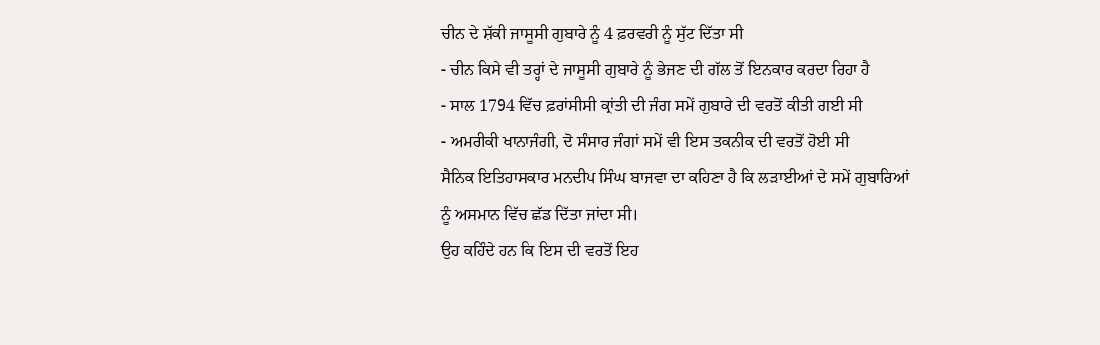ਚੀਨ ਦੇ ਸ਼ੱਕੀ ਜਾਸੂਸੀ ਗੁਬਾਰੇ ਨੂੰ 4 ਫ਼ਰਵਰੀ ਨੂੰ ਸੁੱਟ ਦਿੱਤਾ ਸੀ
- ਚੀਨ ਕਿਸੇ ਵੀ ਤਰ੍ਹਾਂ ਦੇ ਜਾਸੂਸੀ ਗੁਬਾਰੇ ਨੂੰ ਭੇਜਣ ਦੀ ਗੱਲ ਤੋਂ ਇਨਕਾਰ ਕਰਦਾ ਰਿਹਾ ਹੈ
- ਸਾਲ 1794 ਵਿੱਚ ਫ਼ਰਾਂਸੀਸੀ ਕ੍ਰਾਂਤੀ ਦੀ ਜੰਗ ਸਮੇਂ ਗੁਬਾਰੇ ਦੀ ਵਰਤੋਂ ਕੀਤੀ ਗਈ ਸੀ
- ਅਮਰੀਕੀ ਖਾਨਾਜੰਗੀ, ਦੋ ਸੰਸਾਰ ਜੰਗਾਂ ਸਮੇਂ ਵੀ ਇਸ ਤਕਨੀਕ ਦੀ ਵਰਤੋਂ ਹੋਈ ਸੀ
ਸੈਨਿਕ ਇਤਿਹਾਸਕਾਰ ਮਨਦੀਪ ਸਿੰਘ ਬਾਜਵਾ ਦਾ ਕਹਿਣਾ ਹੈ ਕਿ ਲੜਾਈਆਂ ਦੇ ਸਮੇਂ ਗੁਬਾਰਿਆਂ ਨੂੰ ਅਸਮਾਨ ਵਿੱਚ ਛੱਡ ਦਿੱਤਾ ਜਾਂਦਾ ਸੀ।
ਉਹ ਕਹਿੰਦੇ ਹਨ ਕਿ ਇਸ ਦੀ ਵਰਤੋਂ ਇਹ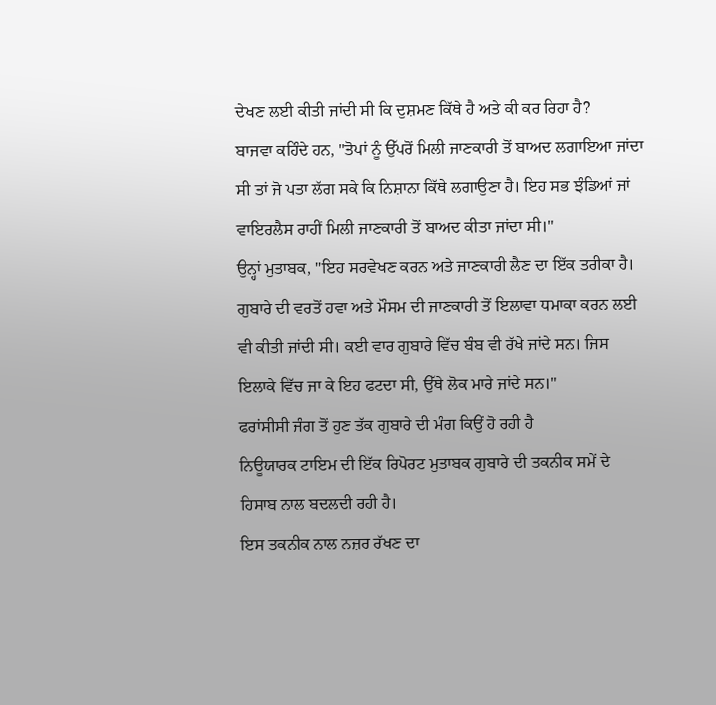ਦੇਖਣ ਲਈ ਕੀਤੀ ਜਾਂਦੀ ਸੀ ਕਿ ਦੁਸ਼ਮਣ ਕਿੱਥੇ ਹੈ ਅਤੇ ਕੀ ਕਰ ਰਿਹਾ ਹੈ?
ਬਾਜਵਾ ਕਹਿੰਦੇ ਹਨ, "ਤੋਪਾਂ ਨੂੰ ਉੱਪਰੋਂ ਮਿਲੀ ਜਾਣਕਾਰੀ ਤੋਂ ਬਾਅਦ ਲਗਾਇਆ ਜਾਂਦਾ ਸੀ ਤਾਂ ਜੋ ਪਤਾ ਲੱਗ ਸਕੇ ਕਿ ਨਿਸ਼ਾਨਾ ਕਿੱਥੇ ਲਗਾਉਣਾ ਹੈ। ਇਹ ਸਭ ਝੰਡਿਆਂ ਜਾਂ ਵਾਇਰਲੈਸ ਰਾਹੀਂ ਮਿਲੀ ਜਾਣਕਾਰੀ ਤੋਂ ਬਾਅਦ ਕੀਤਾ ਜਾਂਦਾ ਸੀ।"
ਉਨ੍ਹਾਂ ਮੁਤਾਬਕ, "ਇਹ ਸਰਵੇਖਣ ਕਰਨ ਅਤੇ ਜਾਣਕਾਰੀ ਲੈਣ ਦਾ ਇੱਕ ਤਰੀਕਾ ਹੈ। ਗੁਬਾਰੇ ਦੀ ਵਰਤੋਂ ਹਵਾ ਅਤੇ ਮੌਸਮ ਦੀ ਜਾਣਕਾਰੀ ਤੋਂ ਇਲਾਵਾ ਧਮਾਕਾ ਕਰਨ ਲਈ ਵੀ ਕੀਤੀ ਜਾਂਦੀ ਸੀ। ਕਈ ਵਾਰ ਗੁਬਾਰੇ ਵਿੱਚ ਬੰਬ ਵੀ ਰੱਖੇ ਜਾਂਦੇ ਸਨ। ਜਿਸ ਇਲਾਕੇ ਵਿੱਚ ਜਾ ਕੇ ਇਹ ਫਟਦਾ ਸੀ, ਉੱਥੇ ਲੋਕ ਮਾਰੇ ਜਾਂਦੇ ਸਨ।"
ਫਰਾਂਸੀਸੀ ਜੰਗ ਤੋਂ ਹੁਣ ਤੱਕ ਗੁਬਾਰੇ ਦੀ ਮੰਗ ਕਿਉਂ ਹੋ ਰਹੀ ਹੈ
ਨਿਊਯਾਰਕ ਟਾਇਮ ਦੀ ਇੱਕ ਰਿਪੋਰਟ ਮੁਤਾਬਕ ਗੁਬਾਰੇ ਦੀ ਤਕਨੀਕ ਸਮੇਂ ਦੇ ਹਿਸਾਬ ਨਾਲ ਬਦਲਦੀ ਰਹੀ ਹੈ।
ਇਸ ਤਕਨੀਕ ਨਾਲ ਨਜ਼ਰ ਰੱਖਣ ਦਾ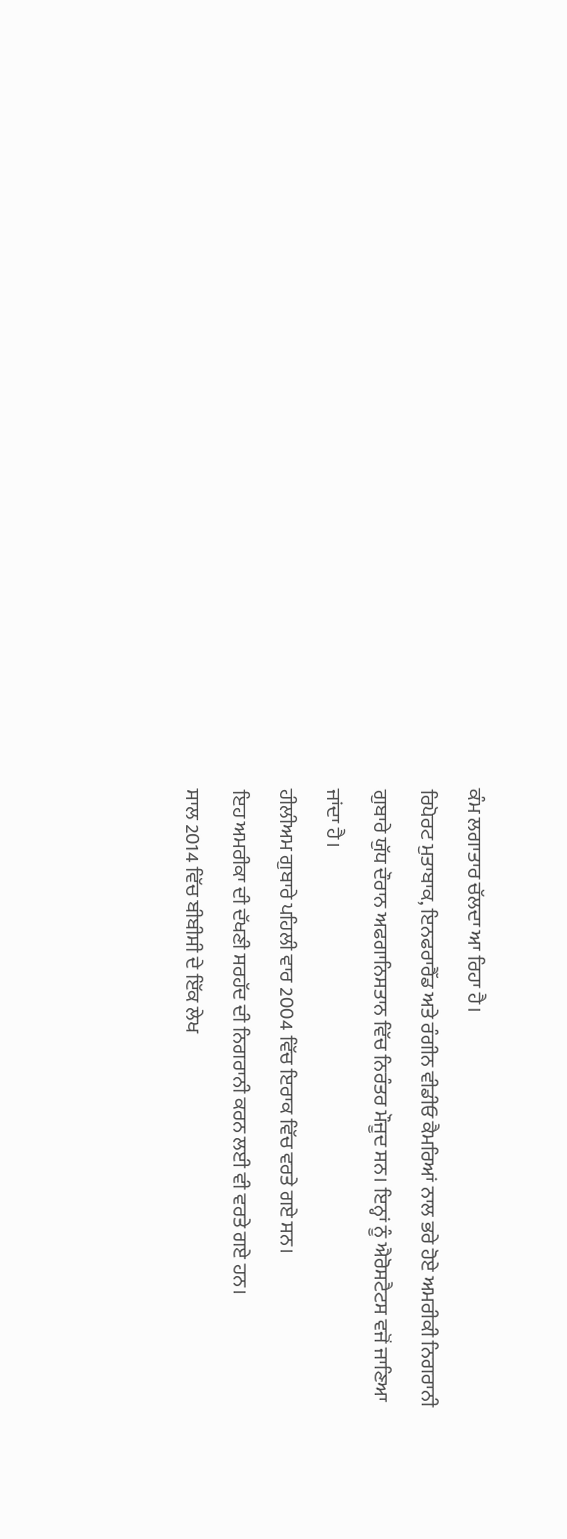ਕੰਮ ਲਗਾਤਾਰ ਚੱਲਦਾ ਆ ਰਿਹਾ ਹੈ।
ਰਿਪੋਰਟ ਮੁਤਾਬਾਕ, ਇਨਫਰਾਰੈੱਡ ਅਤੇ ਰੰਗੀਨ ਵੀਡੀਓ ਕੈਮਰਿਆਂ ਨਾਲ ਭਰੇ ਹੋਏ ਅਮਰੀਕੀ ਨਿਗਰਾਨੀ ਗੁਬਾਰੇ ਯੁੱਧ ਦੌਰਾਨ ਅਫਗਾਨਿਸਤਾਨ ਵਿੱਚ ਨਿਰੰਤਰ ਮੌਜੂਦ ਸਨ। ਇਨ੍ਹਾਂ ਨੂੰ ਐਰੋਸਟੈਟਸ ਵਜੋਂ ਜਾਣਿਆ ਜਾਂਦਾ ਹੈ।
ਹੀਲੀਅਮ ਗੁਬਾਰੇ ਪਹਿਲੀ ਵਾਰ 2004 ਵਿੱਚ ਇਰਾਕ ਵਿੱਚ ਵਰਤੇ ਗਏ ਸਨ।
ਇਹ ਅਮਰੀਕਾ ਦੀ ਦੱਖਣੀ ਸਰਹੱਦ ਦੀ ਨਿਗਰਾਨੀ ਕਰਨ ਲਈ ਵੀ ਵਰਤੇ ਗਏ ਹਨ।
ਸਾਲ 2014 ਵਿੱਚ ਬੀਬੀਸੀ ਦੇ ਇੱਕ ਲੇਖ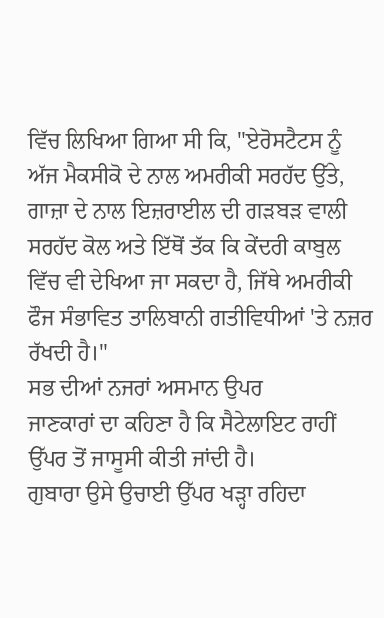ਵਿੱਚ ਲਿਖਿਆ ਗਿਆ ਸੀ ਕਿ, "ਏਰੋਸਟੈਟਸ ਨੂੰ ਅੱਜ ਮੈਕਸੀਕੋ ਦੇ ਨਾਲ ਅਮਰੀਕੀ ਸਰਹੱਦ ਉੱਤੇ, ਗਾਜ਼ਾ ਦੇ ਨਾਲ ਇਜ਼ਰਾਈਲ ਦੀ ਗੜਬੜ ਵਾਲੀ ਸਰਹੱਦ ਕੋਲ ਅਤੇ ਇੱਥੋਂ ਤੱਕ ਕਿ ਕੇਂਦਰੀ ਕਾਬੁਲ ਵਿੱਚ ਵੀ ਦੇਖਿਆ ਜਾ ਸਕਦਾ ਹੈ, ਜਿੱਥੇ ਅਮਰੀਕੀ ਫੌਜ ਸੰਭਾਵਿਤ ਤਾਲਿਬਾਨੀ ਗਤੀਵਿਧੀਆਂ 'ਤੇ ਨਜ਼ਰ ਰੱਖਦੀ ਹੈ।"
ਸਭ ਦੀਆਂ ਨਜਰਾਂ ਅਸਮਾਨ ਉਪਰ
ਜਾਣਕਾਰਾਂ ਦਾ ਕਹਿਣਾ ਹੈ ਕਿ ਸੈਟੇਲਾਇਟ ਰਾਹੀਂ ਉੱਪਰ ਤੋਂ ਜਾਸੂਸੀ ਕੀਤੀ ਜਾਂਦੀ ਹੈ।
ਗੁਬਾਰਾ ਉਸੇ ਉਚਾਈ ਉੱਪਰ ਖੜ੍ਹਾ ਰਹਿਦਾ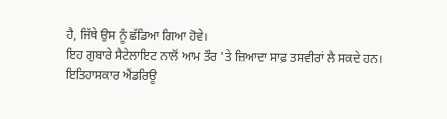ਹੈ, ਜਿੱਥੇ ਉਸ ਨੂੰ ਛੱਡਿਆ ਗਿਆ ਹੋਵੇ।
ਇਹ ਗੁਬਾਰੇ ਸੈਟੇਲਾਇਟ ਨਾਲੋਂ ਆਮ ਤੌਰ 'ਤੇ ਜ਼ਿਆਦਾ ਸਾਫ਼ ਤਸਵੀਰਾਂ ਲੈ ਸਕਦੇ ਹਨ।
ਇਤਿਹਾਸਕਾਰ ਐਂਡਰਿਊ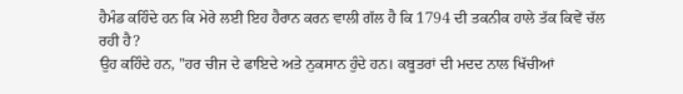ਹੈਮੰਡ ਕਹਿੰਦੇ ਹਨ ਕਿ ਮੇਰੇ ਲਈ ਇਹ ਹੈਰਾਨ ਕਰਨ ਵਾਲੀ ਗੱਲ ਹੈ ਕਿ 1794 ਦੀ ਤਕਨੀਕ ਹਾਲੇ ਤੱਕ ਕਿਵੇਂ ਚੱਲ ਰਹੀ ਹੈ?
ਉਹ ਕਹਿੰਦੇ ਹਨ, "ਹਰ ਚੀਜ ਦੇ ਫਾਇਦੇ ਅਤੇ ਨੁਕਸਾਨ ਹੁੰਦੇ ਹਨ। ਕਬੂਤਰਾਂ ਦੀ ਮਦਦ ਨਾਲ ਖਿੱਚੀਆਂ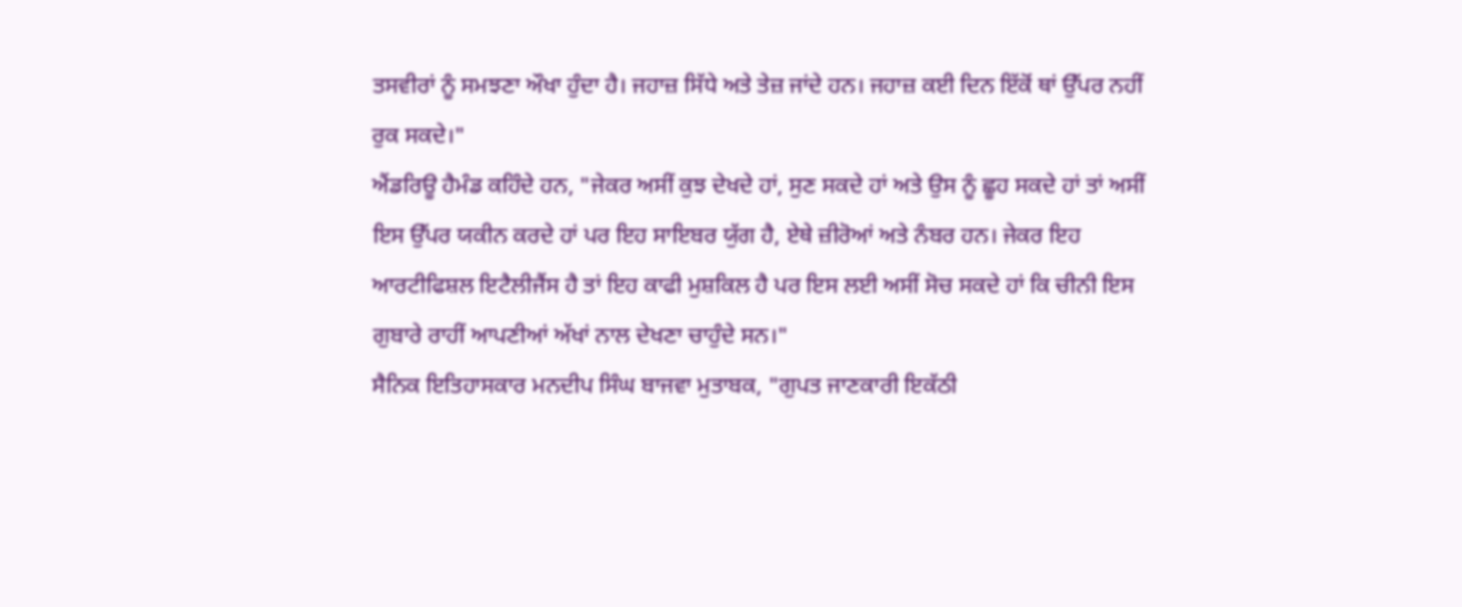ਤਸਵੀਰਾਂ ਨੂੰ ਸਮਝਣਾ ਔਖਾ ਹੁੰਦਾ ਹੈ। ਜਹਾਜ਼ ਸਿੱਧੇ ਅਤੇ ਤੇਜ਼ ਜਾਂਦੇ ਹਨ। ਜਹਾਜ਼ ਕਈ ਦਿਨ ਇੱਕੋਂ ਥਾਂ ਉੱਪਰ ਨਹੀਂ ਰੁਕ ਸਕਦੇ।"
ਐਂਡਰਿਊ ਹੈਮੰਡ ਕਹਿੰਦੇ ਹਨ, "ਜੇਕਰ ਅਸੀਂ ਕੁਝ ਦੇਖਦੇ ਹਾਂ, ਸੁਣ ਸਕਦੇ ਹਾਂ ਅਤੇ ਉਸ ਨੂੰ ਛੂਹ ਸਕਦੇ ਹਾਂ ਤਾਂ ਅਸੀਂ ਇਸ ਉੱਪਰ ਯਕੀਨ ਕਰਦੇ ਹਾਂ ਪਰ ਇਹ ਸਾਇਬਰ ਯੁੱਗ ਹੈ, ਏਥੇ ਜ਼ੀਰੋਆਂ ਅਤੇ ਨੰਬਰ ਹਨ। ਜੇਕਰ ਇਹ ਆਰਟੀਫਿਸ਼ਲ ਇਟੈਲੀਜੈਂਸ ਹੈ ਤਾਂ ਇਹ ਕਾਫੀ ਮੁਸ਼ਕਿਲ ਹੈ ਪਰ ਇਸ ਲਈ ਅਸੀਂ ਸੋਚ ਸਕਦੇ ਹਾਂ ਕਿ ਚੀਨੀ ਇਸ ਗੁਬਾਰੇ ਰਾਹੀਂ ਆਪਣੀਆਂ ਅੱਖਾਂ ਨਾਲ ਦੇਖਣਾ ਚਾਹੁੰਦੇ ਸਨ।"
ਸੈਨਿਕ ਇਤਿਹਾਸਕਾਰ ਮਨਦੀਪ ਸਿੰਘ ਬਾਜਵਾ ਮੁਤਾਬਕ, "ਗੁਪਤ ਜਾਣਕਾਰੀ ਇਕੱਠੀ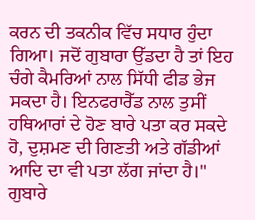ਕਰਨ ਦੀ ਤਕਨੀਕ ਵਿੱਚ ਸਧਾਰ ਹੁੰਦਾ ਗਿਆ। ਜਦੋਂ ਗੁਬਾਰਾ ਉੱਡਦਾ ਹੈ ਤਾਂ ਇਹ ਚੰਗੇ ਕੈਮਰਿਆਂ ਨਾਲ ਸਿੱਧੀ ਫੀਡ ਭੇਜ ਸਕਦਾ ਹੈ। ਇਨਫਰਾਰੈੱਡ ਨਾਲ ਤੁਸੀਂ ਹਥਿਆਰਾਂ ਦੇ ਹੋਣ ਬਾਰੇ ਪਤਾ ਕਰ ਸਕਦੇ ਹੋ, ਦੁਸ਼ਮਣ ਦੀ ਗਿਣਤੀ ਅਤੇ ਗੱਡੀਆਂ ਆਦਿ ਦਾ ਵੀ ਪਤਾ ਲੱਗ ਜਾਂਦਾ ਹੈ।"
ਗੁਬਾਰੇ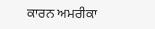ਕਾਰਨ ਅਮਰੀਕਾ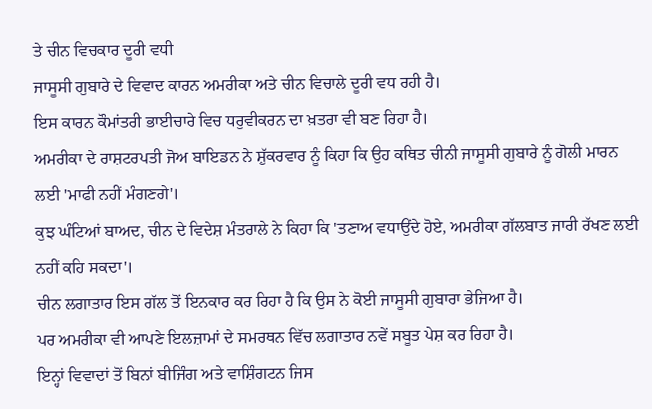ਤੇ ਚੀਨ ਵਿਚਕਾਰ ਦੂਰੀ ਵਧੀ
ਜਾਸੂਸੀ ਗੁਬਾਰੇ ਦੇ ਵਿਵਾਦ ਕਾਰਨ ਅਮਰੀਕਾ ਅਤੇ ਚੀਨ ਵਿਚਾਲੇ ਦੂਰੀ ਵਧ ਰਹੀ ਹੈ।
ਇਸ ਕਾਰਨ ਕੌਮਾਂਤਰੀ ਭਾਈਚਾਰੇ ਵਿਚ ਧਰੁਵੀਕਰਨ ਦਾ ਖ਼ਤਰਾ ਵੀ ਬਣ ਰਿਹਾ ਹੈ।
ਅਮਰੀਕਾ ਦੇ ਰਾਸ਼ਟਰਪਤੀ ਜੋਅ ਬਾਇਡਨ ਨੇ ਸ਼ੁੱਕਰਵਾਰ ਨੂੰ ਕਿਹਾ ਕਿ ਉਹ ਕਥਿਤ ਚੀਨੀ ਜਾਸੂਸੀ ਗੁਬਾਰੇ ਨੂੰ ਗੋਲੀ ਮਾਰਨ ਲਈ 'ਮਾਫੀ ਨਹੀਂ ਮੰਗਣਗੇ'।
ਕੁਝ ਘੰਟਿਆਂ ਬਾਅਦ, ਚੀਨ ਦੇ ਵਿਦੇਸ਼ ਮੰਤਰਾਲੇ ਨੇ ਕਿਹਾ ਕਿ 'ਤਣਾਅ ਵਧਾਉਂਦੇ ਹੋਏ, ਅਮਰੀਕਾ ਗੱਲਬਾਤ ਜਾਰੀ ਰੱਖਣ ਲਈ ਨਹੀਂ ਕਹਿ ਸਕਦਾ'।
ਚੀਨ ਲਗਾਤਾਰ ਇਸ ਗੱਲ ਤੋਂ ਇਨਕਾਰ ਕਰ ਰਿਹਾ ਹੈ ਕਿ ਉਸ ਨੇ ਕੋਈ ਜਾਸੂਸੀ ਗੁਬਾਰਾ ਭੇਜਿਆ ਹੈ।
ਪਰ ਅਮਰੀਕਾ ਵੀ ਆਪਣੇ ਇਲਜ਼ਾਮਾਂ ਦੇ ਸਮਰਥਨ ਵਿੱਚ ਲਗਾਤਾਰ ਨਵੇਂ ਸਬੂਤ ਪੇਸ਼ ਕਰ ਰਿਹਾ ਹੈ।
ਇਨ੍ਹਾਂ ਵਿਵਾਦਾਂ ਤੋਂ ਬਿਨਾਂ ਬੀਜਿੰਗ ਅਤੇ ਵਾਸ਼ਿੰਗਟਨ ਜਿਸ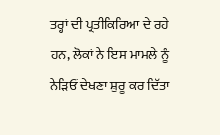ਤਰ੍ਹਾਂ ਦੀ ਪ੍ਰਤੀਕਿਰਿਆ ਦੇ ਰਹੇ ਹਨ, ਲੋਕਾਂ ਨੇ ਇਸ ਮਾਮਲੇ ਨੂੰ ਨੇੜਿਓਂ ਦੇਖਣਾ ਸ਼ੁਰੂ ਕਰ ਦਿੱਤਾ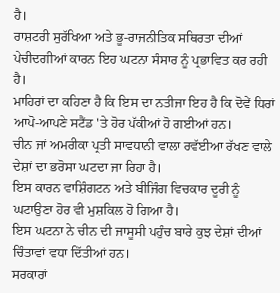ਹੈ।
ਰਾਸ਼ਟਰੀ ਸੁਰੱਖਿਆ ਅਤੇ ਭੂ-ਰਾਜਨੀਤਿਕ ਸਥਿਰਤਾ ਦੀਆਂ ਪੇਚੀਦਗੀਆਂ ਕਾਰਨ ਇਹ ਘਟਨਾ ਸੰਸਾਰ ਨੂੰ ਪ੍ਰਭਾਵਿਤ ਕਰ ਰਹੀ ਹੈ।
ਮਾਹਿਰਾਂ ਦਾ ਕਹਿਣਾ ਹੈ ਕਿ ਇਸ ਦਾ ਨਤੀਜਾ ਇਹ ਹੈ ਕਿ ਦੋਵੇਂ ਧਿਰਾਂ ਆਪੋ-ਆਪਣੇ ਸਟੈਂਡ 'ਤੇ ਹੋਰ ਪੱਕੀਆਂ ਹੋ ਗਈਆਂ ਹਨ।
ਚੀਨ ਜਾਂ ਅਮਰੀਕਾ ਪ੍ਰਤੀ ਸਾਵਧਾਨੀ ਵਾਲਾ ਰਵੱਈਆ ਰੱਖਣ ਵਾਲੇ ਦੇਸ਼ਾਂ ਦਾ ਭਰੋਸਾ ਘਟਦਾ ਜਾ ਰਿਹਾ ਹੈ।
ਇਸ ਕਾਰਨ ਵਾਸ਼ਿੰਗਟਨ ਅਤੇ ਬੀਜਿੰਗ ਵਿਚਕਾਰ ਦੂਰੀ ਨੂੰ ਘਟਾਉਣਾ ਹੋਰ ਵੀ ਮੁਸ਼ਕਿਲ ਹੋ ਗਿਆ ਹੈ।
ਇਸ ਘਟਨਾ ਨੇ ਚੀਨ ਦੀ ਜਾਸੂਸੀ ਪਹੁੰਚ ਬਾਰੇ ਕੁਝ ਦੇਸ਼ਾਂ ਦੀਆਂ ਚਿੰਤਾਵਾਂ ਵਧਾ ਦਿੱਤੀਆਂ ਹਨ।
ਸਰਕਾਰਾਂ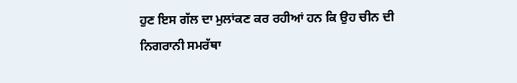ਹੁਣ ਇਸ ਗੱਲ ਦਾ ਮੁਲਾਂਕਣ ਕਰ ਰਹੀਆਂ ਹਨ ਕਿ ਉਹ ਚੀਨ ਦੀ ਨਿਗਰਾਨੀ ਸਮਰੱਥਾ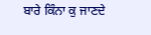ਬਾਰੇ ਕਿੰਨਾ ਕੁ ਜਾਣਦੇ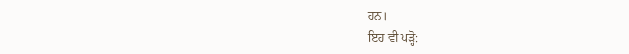ਹਨ।
ਇਹ ਵੀ ਪੜ੍ਹੋ: